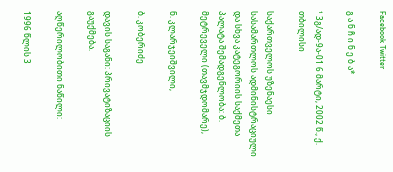Facebook Twitter

გ ა ნ ჩ ი ნ ე ბ ა*

¹ 3გ/ად-9ა-01 6 მარტი, 2002 წ., ქ. თბილისი

საქართველოს უზენაესი სასამართლოს ადმინისტრაციული და სხვა კატეგორიის საქმეთა პალატა შემადგენლობა: ბ. მეტრეველი (თავმჯდომარე),

ნ. კლარჯეიშვილი,

ბ. კობერიძე

დავის საგანი: პრივატიზაციის გაუქმება.

აღწერილობითი ნაწილი:

1996 წლის 3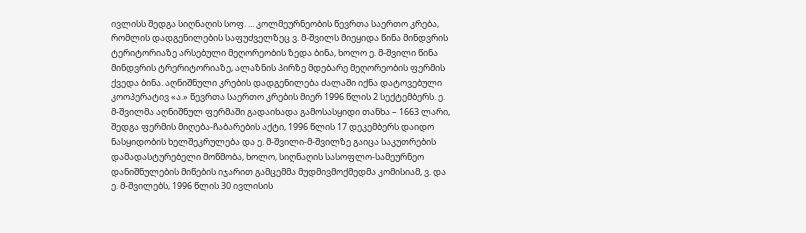ივლისს შედგა სიღნაღის სოფ. ... კოლმეურნეობის წევრთა საერთო კრება, რომლის დადგენილების საფუძველზეც ვ. მ-შვილს მიეყიდა წინა მინდვრის ტერიტორიაზე არსებული მეღორეობის ზედა ბინა, ხოლო ე. მ-შვილი წინა მინდვრის ტრერიტორიაზე, ალაზნის პირზე მდებარე მეღორეობის ფერმის ქვედა ბინა. აღნიშნული კრების დადგენილება ძალაში იქნა დატოვებული კოოპერატივ «ა.» წევრთა საერთო კრების მიერ 1996 წლის 2 სექტემბერს. ე. მ-შვილმა აღნიშნულ ფერმაში გადაიხადა გამოსასყიდი თანხა – 1663 ლარი, შედგა ფერმის მიღება-ჩაბარების აქტი, 1996 წლის 17 დეკემბერს დაიდო ნასყიდობის ხელშეკრულება და ე. მ-შვილი-მ-შვილზე გაიცა საკუთრების დამადასტურებელი მოწმობა, ხოლო, სიღნაღის სასოფლო-სამეურნეო დანიშნულების მიწების იჯარით გამცემმა მუდმივმოქმედმა კომისიამ, ვ. და ე. მ-შვილებს, 1996 წლის 30 ივლისის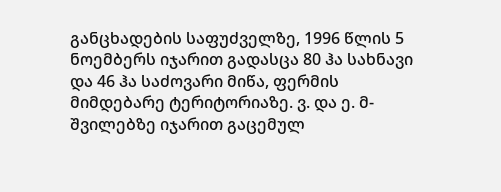განცხადების საფუძველზე, 1996 წლის 5 ნოემბერს იჯარით გადასცა 80 ჰა სახნავი და 46 ჰა საძოვარი მიწა, ფერმის მიმდებარე ტერიტორიაზე. ვ. და ე. მ-შვილებზე იჯარით გაცემულ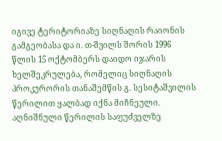იგივე ტერიტორიაზე სიღნაღის რაიონის გამგეობასა და ი. თ-შვილს შორის 1996 წლის 15 ოქტომბერს დაიდო იჯარის ხელშეკრულება, რომელიც სიღნაღის პროკურორის თანაშემწის გ. სესიტაშვილის წერილით ყალბად იქნა მიჩნეული. აღნიშნული წერილის საფუძველზე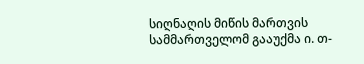სიღნაღის მიწის მართვის სამმართველომ გააუქმა ი. თ-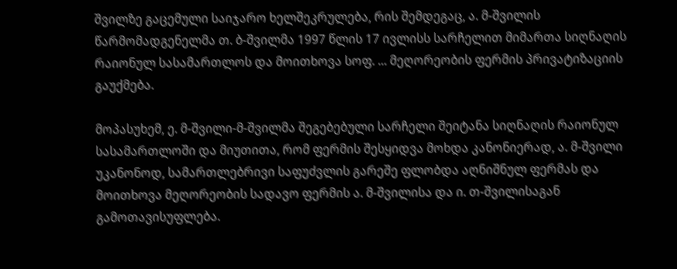შვილზე გაცემული საიჯარო ხელშეკრულება, რის შემდეგაც, ა. მ-შვილის წარმომადგენელმა თ. ბ-შვილმა 1997 წლის 17 ივლისს სარჩელით მიმართა სიღნაღის რაიონულ სასამართლოს და მოითხოვა სოფ. ... მეღორეობის ფერმის პრივატიზაციის გაუქმება.

მოპასუხემ, ე. მ-შვილი-მ-შვილმა შეგებებული სარჩელი შეიტანა სიღნაღის რაიონულ სასამართლოში და მიუთითა, რომ ფერმის შესყიდვა მოხდა კანონიერად, ა. მ-შვილი უკანონოდ, სამართლებრივი საფუძვლის გარეშე ფლობდა აღნიშნულ ფერმას და მოითხოვა მეღორეობის სადავო ფერმის ა. მ-შვილისა და ი. თ-შვილისაგან გამოთავისუფლება.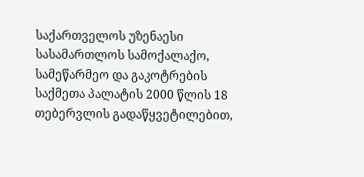საქართველოს უზენაესი სასამართლოს სამოქალაქო, სამეწარმეო და გაკოტრების საქმეთა პალატის 2000 წლის 18 თებერვლის გადაწყვეტილებით,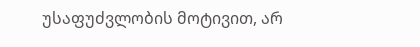უსაფუძვლობის მოტივით, არ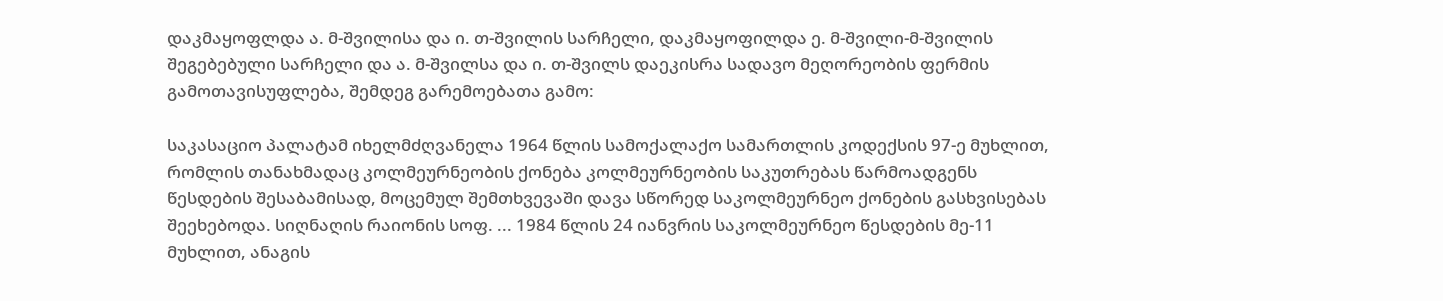დაკმაყოფლდა ა. მ-შვილისა და ი. თ-შვილის სარჩელი, დაკმაყოფილდა ე. მ-შვილი-მ-შვილის შეგებებული სარჩელი და ა. მ-შვილსა და ი. თ-შვილს დაეკისრა სადავო მეღორეობის ფერმის გამოთავისუფლება, შემდეგ გარემოებათა გამო:

საკასაციო პალატამ იხელმძღვანელა 1964 წლის სამოქალაქო სამართლის კოდექსის 97-ე მუხლით, რომლის თანახმადაც კოლმეურნეობის ქონება კოლმეურნეობის საკუთრებას წარმოადგენს წესდების შესაბამისად, მოცემულ შემთხვევაში დავა სწორედ საკოლმეურნეო ქონების გასხვისებას შეეხებოდა. სიღნაღის რაიონის სოფ. ... 1984 წლის 24 იანვრის საკოლმეურნეო წესდების მე-11 მუხლით, ანაგის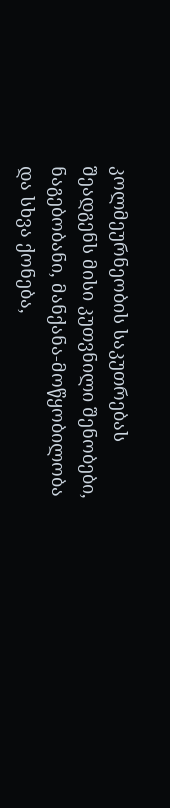კოლმეურნეობის საკუთრებას შეადგენს მისი კუთვნილი შენობები, ნაგებობანი, მანქანა-მოწყობილობა და სხვა ქონება,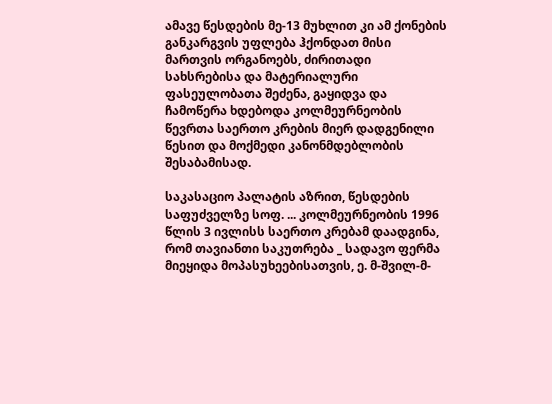ამავე წესდების მე-13 მუხლით კი ამ ქონების განკარგვის უფლება ჰქონდათ მისი მართვის ორგანოებს, ძირითადი სახსრებისა და მატერიალური ფასეულობათა შეძენა, გაყიდვა და ჩამოწერა ხდებოდა კოლმეურნეობის წევრთა საერთო კრების მიერ დადგენილი წესით და მოქმედი კანონმდებლობის შესაბამისად.

საკასაციო პალატის აზრით, წესდების საფუძველზე სოფ. ... კოლმეურნეობის 1996 წლის 3 ივლისს საერთო კრებამ დაადგინა, რომ თავიანთი საკუთრება _ სადავო ფერმა მიეყიდა მოპასუხეებისათვის, ე. მ-შვილ-მ-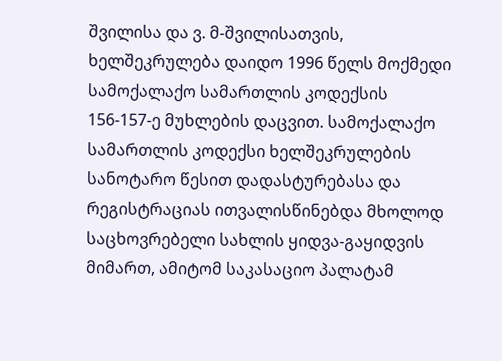შვილისა და ვ. მ-შვილისათვის, ხელშეკრულება დაიდო 1996 წელს მოქმედი სამოქალაქო სამართლის კოდექსის 156-157-ე მუხლების დაცვით. სამოქალაქო სამართლის კოდექსი ხელშეკრულების სანოტარო წესით დადასტურებასა და რეგისტრაციას ითვალისწინებდა მხოლოდ საცხოვრებელი სახლის ყიდვა-გაყიდვის მიმართ, ამიტომ საკასაციო პალატამ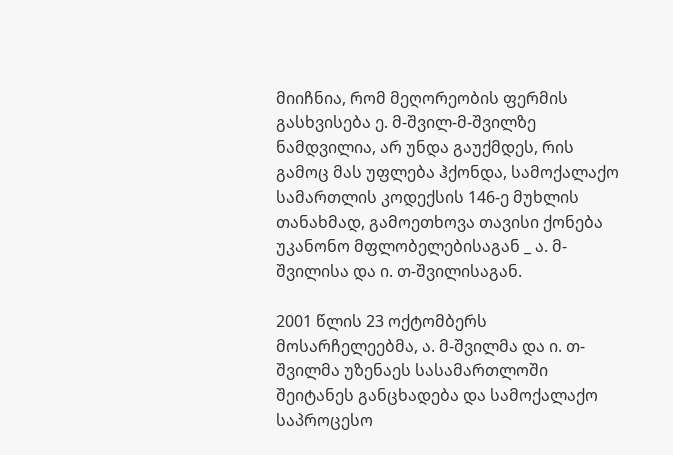მიიჩნია, რომ მეღორეობის ფერმის გასხვისება ე. მ-შვილ-მ-შვილზე ნამდვილია, არ უნდა გაუქმდეს, რის გამოც მას უფლება ჰქონდა, სამოქალაქო სამართლის კოდექსის 146-ე მუხლის თანახმად, გამოეთხოვა თავისი ქონება უკანონო მფლობელებისაგან _ ა. მ-შვილისა და ი. თ-შვილისაგან.

2001 წლის 23 ოქტომბერს მოსარჩელეებმა, ა. მ-შვილმა და ი. თ-შვილმა უზენაეს სასამართლოში შეიტანეს განცხადება და სამოქალაქო საპროცესო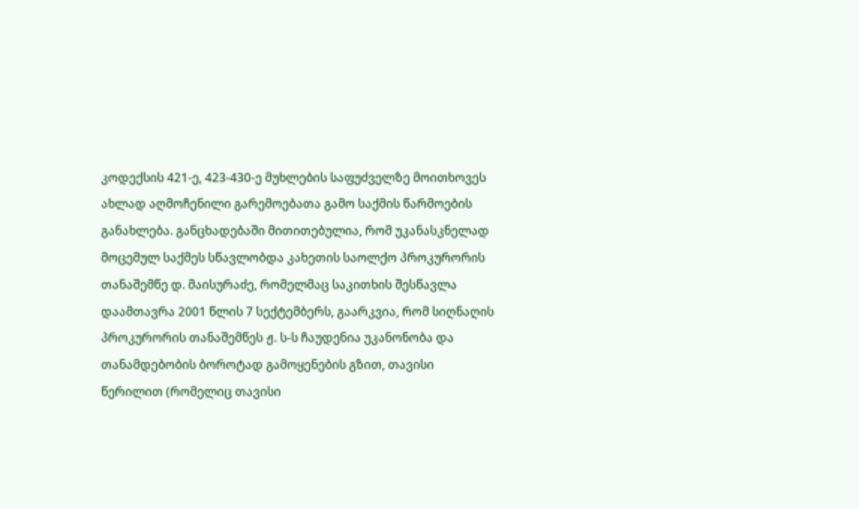კოდექსის 421-ე, 423-430-ე მუხლების საფუძველზე მოითხოვეს ახლად აღმოჩენილი გარემოებათა გამო საქმის წარმოების განახლება. განცხადებაში მითითებულია, რომ უკანასკნელად მოცემულ საქმეს სწავლობდა კახეთის საოლქო პროკურორის თანაშემწე დ. მაისურაძე, რომელმაც საკითხის შესწავლა დაამთავრა 2001 წლის 7 სექტემბერს, გაარკვია, რომ სიღნაღის პროკურორის თანაშემწეს ჟ. ს-ს ჩაუდენია უკანონობა და თანამდებობის ბოროტად გამოყენების გზით, თავისი წერილით (რომელიც თავისი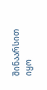შინაარსით იყო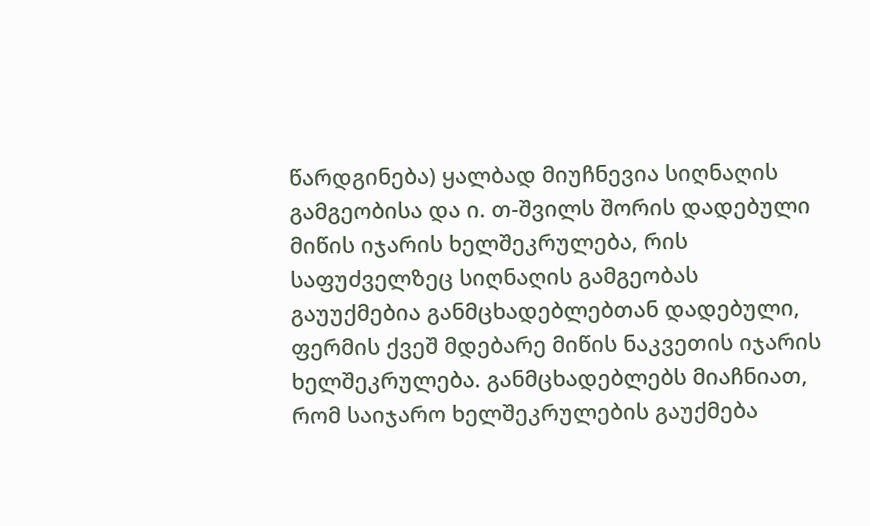წარდგინება) ყალბად მიუჩნევია სიღნაღის გამგეობისა და ი. თ-შვილს შორის დადებული მიწის იჯარის ხელშეკრულება, რის საფუძველზეც სიღნაღის გამგეობას გაუუქმებია განმცხადებლებთან დადებული, ფერმის ქვეშ მდებარე მიწის ნაკვეთის იჯარის ხელშეკრულება. განმცხადებლებს მიაჩნიათ, რომ საიჯარო ხელშეკრულების გაუქმება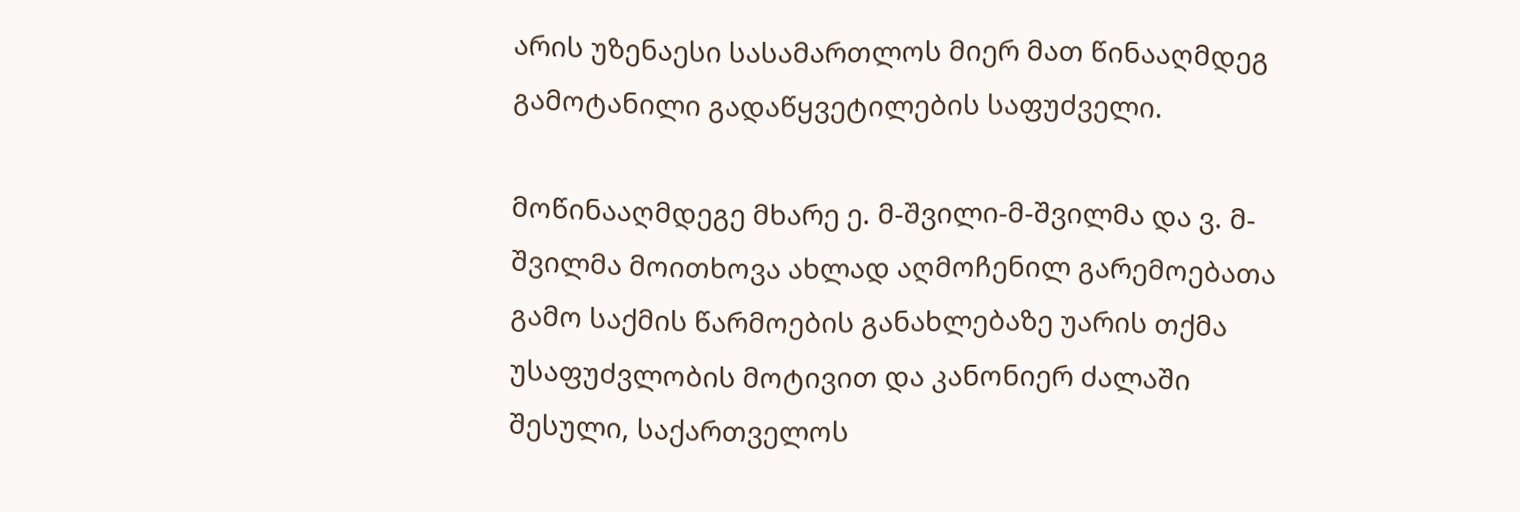არის უზენაესი სასამართლოს მიერ მათ წინააღმდეგ გამოტანილი გადაწყვეტილების საფუძველი.

მოწინააღმდეგე მხარე ე. მ-შვილი-მ-შვილმა და ვ. მ-შვილმა მოითხოვა ახლად აღმოჩენილ გარემოებათა გამო საქმის წარმოების განახლებაზე უარის თქმა უსაფუძვლობის მოტივით და კანონიერ ძალაში შესული, საქართველოს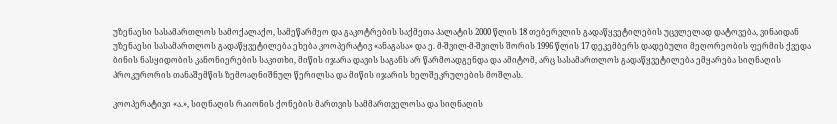უზენაესი სასამართლოს სამოქალაქო, სამეწარმეო და გაკოტრების საქმეთა პალატის 2000 წლის 18 თებერვლის გადაწყვეტილების უცვლელად დატოვება, ვინაიდან უზენაესი სასამართლოს გადაწყვეტილება ეხება კოოპერატივ «ანაგასა» და ე. მ-შვილ-მ-შვილს შორის 1996 წლის 17 დეკემბერს დადებული მეღორეობის ფერმის ქვედა ბინის ნასყიდობის კანონიერების საკითხი, მიწის იჯარა დავის საგანს არ წარმოადგენდა და ამიტომ, არც სასამართლოს გადაწყვეტილება ემყარება სიღნაღის პროკურორის თანაშემწის ზემოაღნიშნულ წერილსა და მიწის იჯარის ხელშეკრულების მოშლას.

კოოპერატივი «ა.», სიღნაღის რაიონის ქონების მართვის სამმართველოსა და სიღნაღის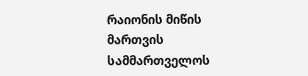რაიონის მიწის მართვის სამმართველოს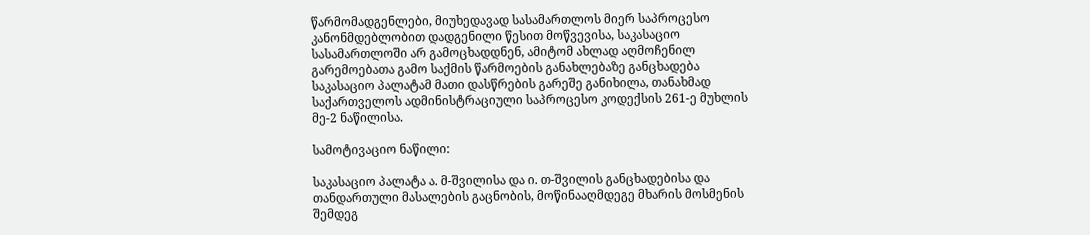წარმომადგენლები, მიუხედავად სასამართლოს მიერ საპროცესო კანონმდებლობით დადგენილი წესით მოწვევისა, საკასაციო სასამართლოში არ გამოცხადდნენ, ამიტომ ახლად აღმოჩენილ გარემოებათა გამო საქმის წარმოების განახლებაზე განცხადება საკასაციო პალატამ მათი დასწრების გარეშე განიხილა, თანახმად საქართველოს ადმინისტრაციული საპროცესო კოდექსის 261-ე მუხლის მე-2 ნაწილისა.

სამოტივაციო ნაწილი:

საკასაციო პალატა ა. მ-შვილისა და ი. თ-შვილის განცხადებისა და თანდართული მასალების გაცნობის, მოწინააღმდეგე მხარის მოსმენის შემდეგ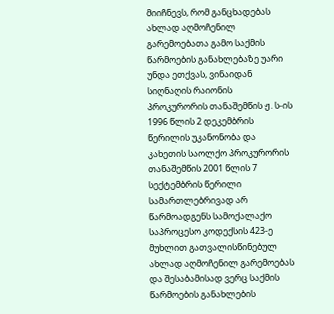მიიჩნევს, რომ განცხადებას ახლად აღმოჩენილ გარემოებათა გამო საქმის წარმოების განახლებაზე უარი უნდა ეთქვას, ვინაიდან სიღნაღის რაიონის პროკურორის თანაშემწის ჟ. ს-ის 1996 წლის 2 დეკემბრის წერილის უკანონობა და კახეთის საოლქო პროკურორის თანაშემწის 2001 წლის 7 სექტემბრის წერილი სამართლებრივად არ წარმოადგენს სამოქალაქო საპროცესო კოდექსის 423-ე მუხლით გათვალისწინებულ ახლად აღმოჩენილ გარემოებას და შესაბამისად ვერც საქმის წარმოების განახლების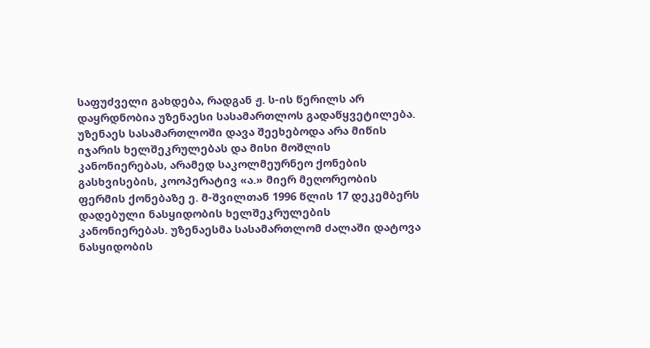საფუძველი გახდება, რადგან ჟ. ს-ის წერილს არ დაყრდნობია უზენაესი სასამართლოს გადაწყვეტილება. უზენაეს სასამართლოში დავა შეეხებოდა არა მიწის იჯარის ხელშეკრულებას და მისი მოშლის კანონიერებას, არამედ საკოლმეურნეო ქონების გასხვისების, კოოპერატივ «ა.» მიერ მეღორეობის ფერმის ქონებაზე ე. მ-შვილთან 1996 წლის 17 დეკემბერს დადებული ნასყიდობის ხელშეკრულების კანონიერებას. უზენაესმა სასამართლომ ძალაში დატოვა ნასყიდობის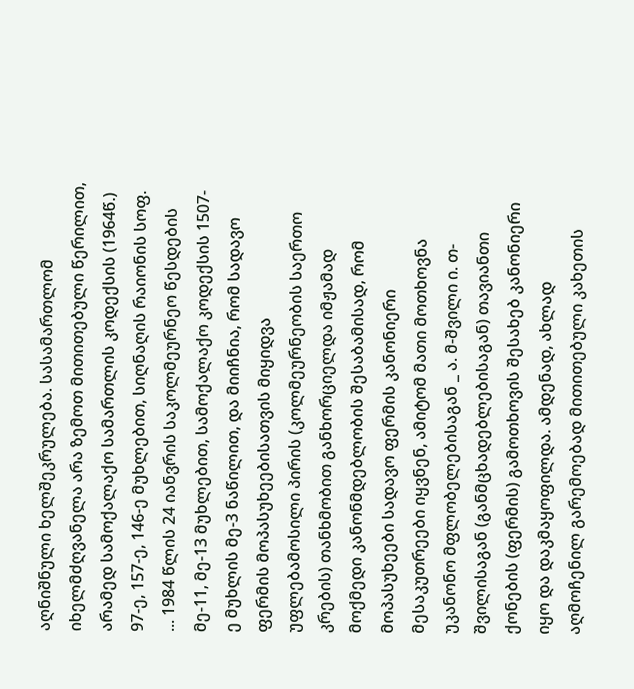აღნიშნული ხელშეკრულება. სასამართლომ იხელმძღვანელა არა ზემოთ მითითებული წერილით, არამედ სამოქალაქო სამართლის კოდექსის (1964წ.) 97-ე, 157-ე, 146-ე მუხლებით, სიღნაღის რაიონის სოფ. ... 1984 წლის 24 იანვრის საკოლმეურნეო წესდების მე-11, მე-13 მუხლებით, სამოქალაქო კოდექსის 1507-ე მუხლის მე-3 ნაწილით, და მიიჩნია, რომ სადავო ფერმის მოპასუხეებისათვის მიყიდვა უფლებამოსილი პირის (კოლმეურნეობის საერთო კრების) თანხმობით განხორციელდა იმჟამად მოქმედი კანონმდებლობის შესაბამისად, რომ მოპასუხეები სადავო ფერმის კანონიერი მესაკუთრეები იყვნენ, ამიტომ მათი მოთხოვნა უკანონო მფლობელებისაგან _ ა. მ-შვილი ი. თ-შვილისაგან (განმცხადებლებისაგან) თავიანთი ქონების (ფერმის) გამოთხოვის შესახებ კანონიერი იყო და დაკმაყოფილდა. ამდენად, ახლად აღმოჩენილ გარემოებად მითითებული კახეთის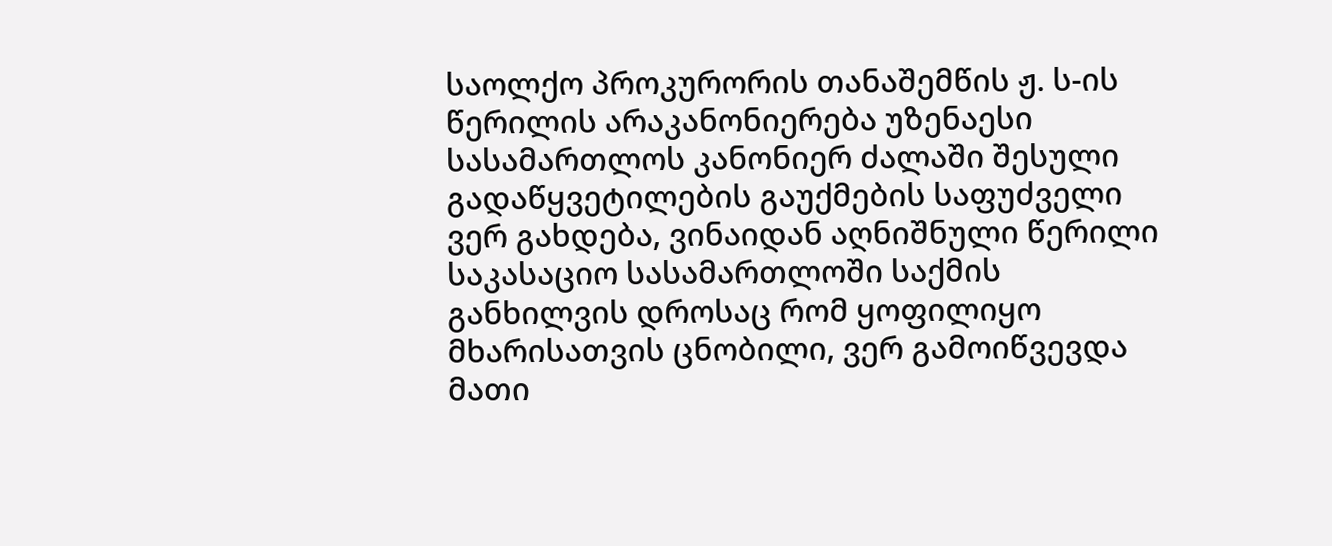საოლქო პროკურორის თანაშემწის ჟ. ს-ის წერილის არაკანონიერება უზენაესი სასამართლოს კანონიერ ძალაში შესული გადაწყვეტილების გაუქმების საფუძველი ვერ გახდება, ვინაიდან აღნიშნული წერილი საკასაციო სასამართლოში საქმის განხილვის დროსაც რომ ყოფილიყო მხარისათვის ცნობილი, ვერ გამოიწვევდა მათი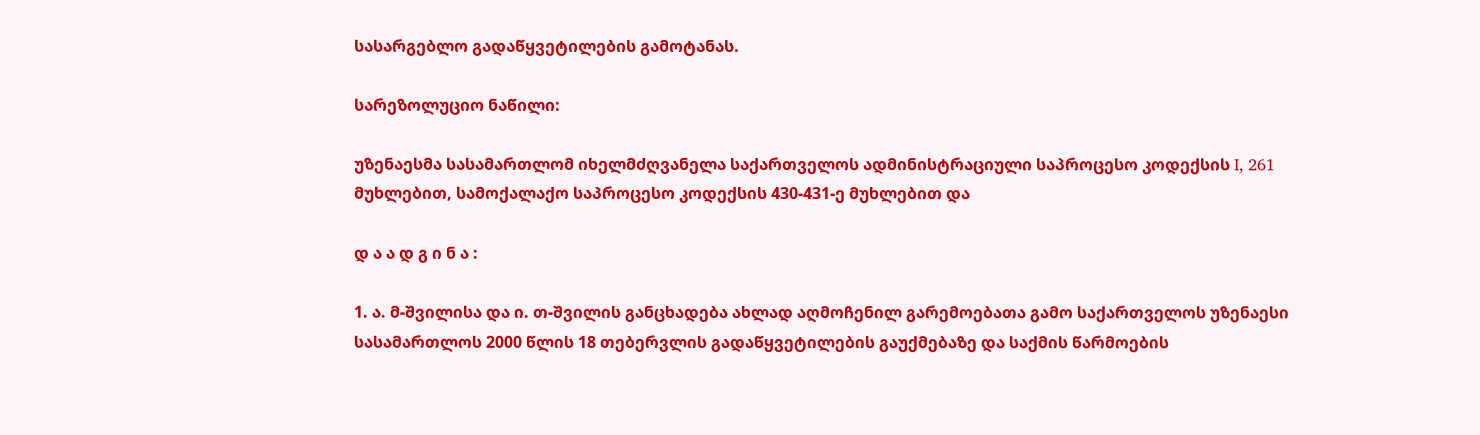სასარგებლო გადაწყვეტილების გამოტანას.

სარეზოლუციო ნაწილი:

უზენაესმა სასამართლომ იხელმძღვანელა საქართველოს ადმინისტრაციული საპროცესო კოდექსის I, 261 მუხლებით, სამოქალაქო საპროცესო კოდექსის 430-431-ე მუხლებით და

დ ა ა დ გ ი ნ ა :

1. ა. მ-შვილისა და ი. თ-შვილის განცხადება ახლად აღმოჩენილ გარემოებათა გამო საქართველოს უზენაესი სასამართლოს 2000 წლის 18 თებერვლის გადაწყვეტილების გაუქმებაზე და საქმის წარმოების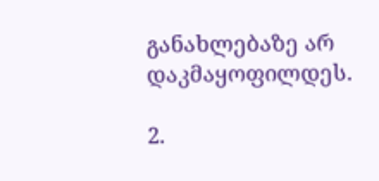განახლებაზე არ დაკმაყოფილდეს.

2.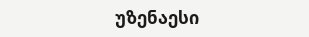უზენაესი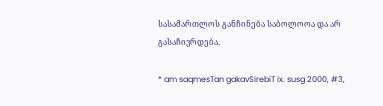სასამართლოს განჩინება საბოლოოა და არ გასაჩივრდება.

* am saqmesTan gakavSirebiT ix. susg 2000, #3,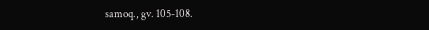samoq., gv. 105-108.